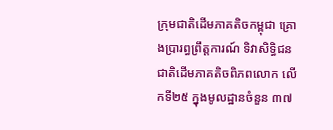ក្រុមជាតិដើមភាគតិចកម្ពុជា គ្រោងប្រារព្ធព្រឹត្តការណ៍ ទិវាសិទ្ធិជនជាតិដើមភាគតិចពិភពលោក លើកទី២៥ ក្នុងមូលដ្ឋានចំនួន ៣៧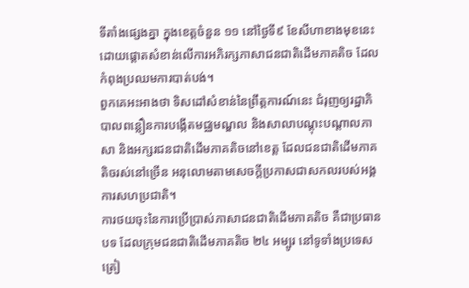ទីតាំងផ្សេងគ្នា ក្នុងខេត្តចំនួន ១១ នៅថ្ងៃទី៩ ខែសីហាខាងមុខនេះ ដោយផ្តោតសំខាន់លើការអភិរក្សភាសាជនជាតិដើមភាគតិច ដែលកំពុងប្រឈមការបាត់បង់។
ពួកគេអះអាងថា ទិសដៅសំខាន់នៃព្រឹត្តការណ៍នេះ ជំរុញឲ្យរដ្ឋាភិបាលពន្លឿនការបង្កើតមជ្ឈមណ្ឌល និងសាលាបណ្តុះបណ្តាលភាសា និងអក្សរជនជាតិដើមភាគតិចនៅខេត្ត ដែលជនជាតិដើមភាគតិចរស់នៅច្រើន អនុលោមតាមសេចក្តីប្រកាសជាសកលរបស់អង្គការសហប្រជាតិ។
ការថយចុះនៃការប្រើប្រាស់ភាសាជនជាតិដើមភាគតិច គឺជាប្រធានបទ ដែលក្រុមជនជាតិដើមភាគតិច ២៤ អម្បូរ នៅទូទាំងប្រទេសត្រៀ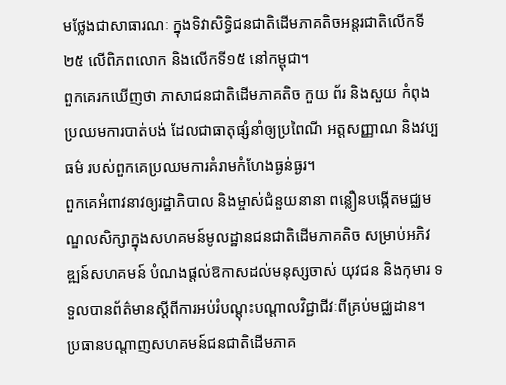មថ្លែងជាសាធារណៈ ក្នុងទិវាសិទ្ធិជនជាតិដើមភាគតិចអន្តរជាតិលើកទី២៥ លើពិភពលោក និងលើកទី១៥ នៅកម្ពុជា។
ពួកគេរកឃើញថា ភាសាជនជាតិដើមភាគតិច កួយ ព័រ និងសួយ កំពុងប្រឈមការបាត់បង់ ដែលជាធាតុផ្សំនាំឲ្យប្រពៃណី អត្តសញ្ញាណ និងវប្បធម៌ របស់ពួកគេប្រឈមការគំរាមកំហែងធ្ងន់ធ្ងរ។
ពួកគេអំពាវនាវឲ្យរដ្ឋាភិបាល និងម្ចាស់ជំនួយនានា ពន្លឿនបង្កើតមជ្ឈមណ្ឌលសិក្សាក្នុងសហគមន៍មូលដ្ឋានជនជាតិដើមភាគតិច សម្រាប់អភិវឌ្ឍន៍សហគមន៍ បំណងផ្តល់ឱកាសដល់មនុស្សចាស់ យុវជន និងកុមារ ទទួលបានព័ត៌មានស្តីពីការអប់រំបណ្តុះបណ្តាលវិជ្ជាជីវៈពីគ្រប់មជ្ឈដាន។
ប្រធានបណ្តាញសហគមន៍ជនជាតិដើមភាគ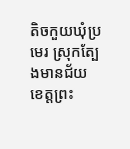តិចកួយឃុំប្រមេរ ស្រុកត្បែងមានជ័យ ខេត្តព្រះ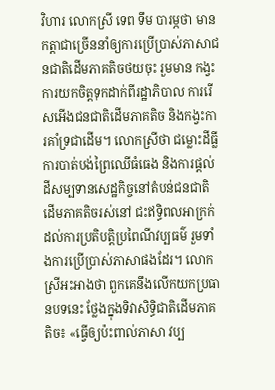វិហារ លោកស្រី ទេព ទឹម បារម្ភថា មានកត្តាជាច្រើននាំឲ្យការប្រើប្រាស់ភាសាជនជាតិដើមភាគតិចថយចុះ រួមមាន កង្វះការយកចិត្តទុកដាក់ពីរដ្ឋាភិបាល ការរើសអើងជនជាតិដើមភាគតិច និងកង្វះការគាំទ្រជាដើម។ លោកស្រីថា ជម្លោះដីធ្លី ការបាត់បង់ព្រៃឈើធំធេង និងការផ្តល់ដីសម្បទានសេដ្ឋកិច្ចនៅតំបន់ជនជាតិដើមភាគតិចរស់នៅ ជះឥទ្ធិពលអាក្រក់ ដល់ការប្រតិបត្តិប្រពៃណីវប្បធម៌ រួមទាំងការប្រើប្រាស់ភាសាផងដែរ។ លោកស្រីអះអាងថា ពួកគេនឹងលើកយកប្រធានបទនេះ ថ្លែងក្នុងទិវាសិទ្ធិជាតិដើមភាគតិច៖ «ធ្វើឲ្យប៉ះពាល់ភាសា វប្ប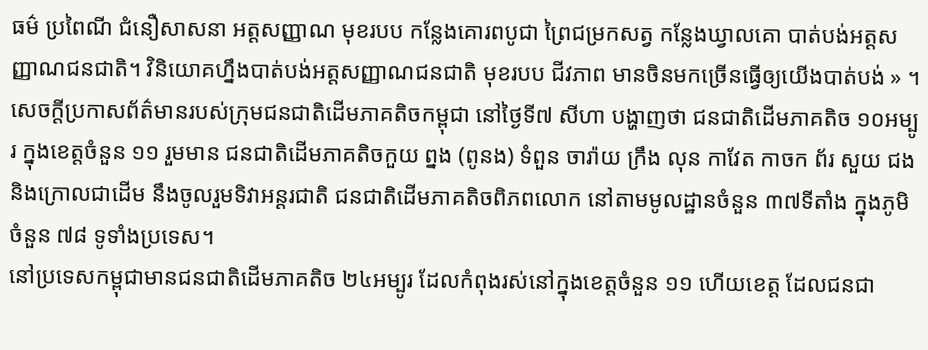ធម៌ ប្រពៃណី ជំនឿសាសនា អត្តសញ្ញាណ មុខរបប កន្លែងគោរពបូជា ព្រៃជម្រកសត្វ កន្លែងឃ្វាលគោ បាត់បង់អត្តសញ្ញាណជនជាតិ។ វិនិយោគហ្នឹងបាត់បង់អត្តសញ្ញាណជនជាតិ មុខរបប ជីវភាព មានចិនមកច្រើនធ្វើឲ្យយើងបាត់បង់ » ។
សេចក្តីប្រកាសព័ត៌មានរបស់ក្រុមជនជាតិដើមភាគតិចកម្ពុជា នៅថ្ងៃទី៧ សីហា បង្ហាញថា ជនជាតិដើមភាគតិច ១០អម្បូរ ក្នុងខេត្តចំនួន ១១ រួមមាន ជនជាតិដើមភាគតិចកួយ ព្នង (ពូនង) ទំពួន ចារ៉ាយ ក្រឹង លុន កាវែត កាចក ព័រ សួយ ជង និងក្រោលជាដើម នឹងចូលរួមទិវាអន្តរជាតិ ជនជាតិដើមភាគតិចពិភពលោក នៅតាមមូលដ្ឋានចំនួន ៣៧ទីតាំង ក្នុងភូមិចំនួន ៧៨ ទូទាំងប្រទេស។
នៅប្រទេសកម្ពុជាមានជនជាតិដើមភាគតិច ២៤អម្បូរ ដែលកំពុងរស់នៅក្នុងខេត្តចំនួន ១១ ហើយខេត្ត ដែលជនជា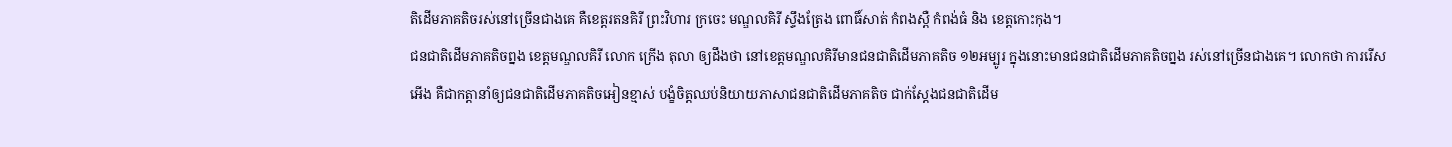តិដើមភាគតិចរស់នៅច្រើនជាងគេ គឺខេត្តរតនគិរី ព្រះវិហារ ក្រចេះ មណ្ឌលគិរី ស្ទឹងត្រែង ពោធិ៍សាត់ កំពងស្ពឺ កំពង់ធំ និង ខេត្តកោះកុង។
ជនជាតិដើមភាគតិចព្នង ខេត្តមណ្ឌលគិរី លោក ក្រើង តុលា ឲ្យដឹងថា នៅខេត្តមណ្ឌលគិរីមានជនជាតិដើមភាគតិច ១២អម្បូរ ក្នុងនោះមានជនជាតិដើមភាគតិចព្នង រស់នៅច្រើនជាងគេ។ លោកថា ការរើសអើង គឺជាកត្តានាំឲ្យជនជាតិដើមភាគតិចអៀនខ្មាស់ បង្ខំចិត្តឈប់និយាយភាសាជនជាតិដើមភាគតិច ជាក់ស្តែងជនជាតិដើម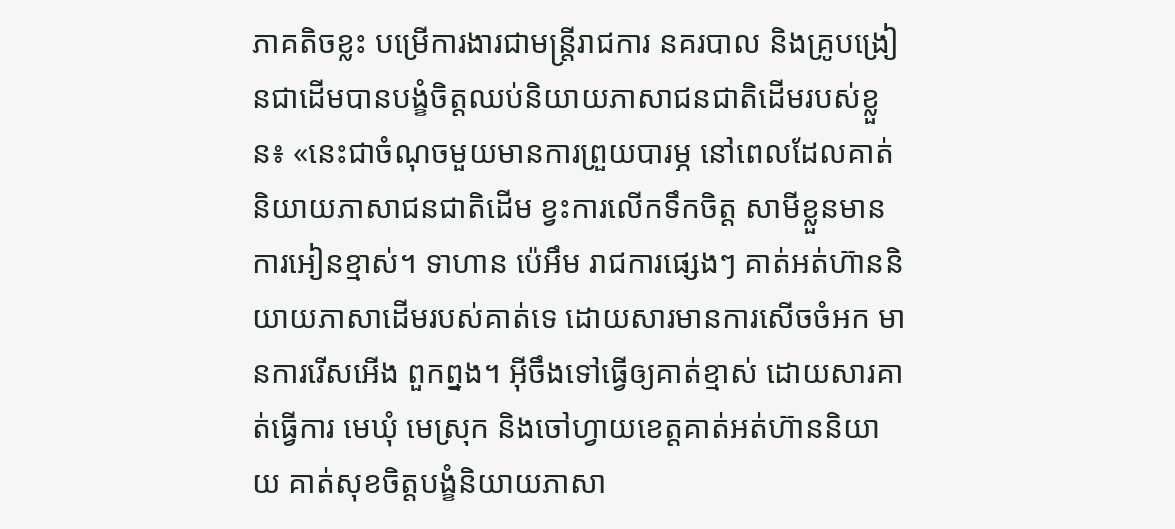ភាគតិចខ្លះ បម្រើការងារជាមន្ត្រីរាជការ នគរបាល និងគ្រូបង្រៀនជាដើមបានបង្ខំចិត្តឈប់និយាយភាសាជនជាតិដើមរបស់ខ្លួន៖ «នេះជាចំណុចមួយមានការព្រួយបារម្ភ នៅពេលដែលគាត់និយាយភាសាជនជាតិដើម ខ្វះការលើកទឹកចិត្ត សាមីខ្លួនមានការអៀនខ្មាស់។ ទាហាន ប៉េអឹម រាជការផ្សេងៗ គាត់អត់ហ៊ាននិយាយភាសាដើមរបស់គាត់ទេ ដោយសារមានការសើចចំអក មានការរើសអើង ពួកព្នង។ អ៊ីចឹងទៅធ្វើឲ្យគាត់ខ្មាស់ ដោយសារគាត់ធ្វើការ មេឃុំ មេស្រុក និងចៅហ្វាយខេត្តគាត់អត់ហ៊ាននិយាយ គាត់សុខចិត្តបង្ខំនិយាយភាសា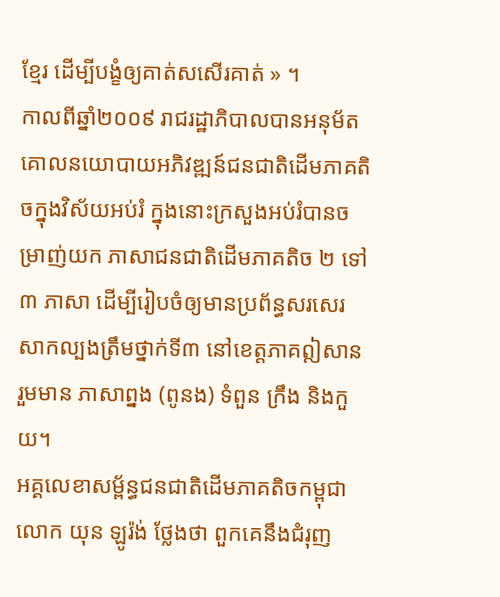ខ្មែរ ដើម្បីបង្ខំឲ្យគាត់សសើរគាត់ » ។
កាលពីឆ្នាំ២០០៩ រាជរដ្ឋាភិបាលបានអនុម័តគោលនយោបាយអភិវឌ្ឍន៍ជនជាតិដើមភាគតិចក្នុងវិស័យអប់រំ ក្នុងនោះក្រសួងអប់រំបានចម្រាញ់យក ភាសាជនជាតិដើមភាគតិច ២ ទៅ ៣ ភាសា ដើម្បីរៀបចំឲ្យមានប្រព័ន្ធសរសេរសាកល្បងត្រឹមថ្នាក់ទី៣ នៅខេត្តភាគឦសាន រួមមាន ភាសាព្នង (ពូនង) ទំពួន ក្រឹង និងកួយ។
អគ្គលេខាសម្ព័ន្ធជនជាតិដើមភាគតិចកម្ពុជា លោក យុន ឡូរ៉ង់ ថ្លែងថា ពួកគេនឹងជំរុញ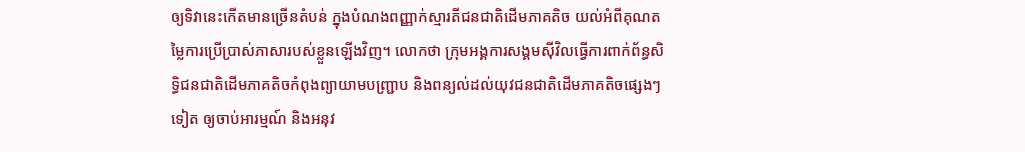ឲ្យទិវានេះកើតមានច្រើនតំបន់ ក្នុងបំណងពញ្ញាក់ស្មារតីជនជាតិដើមភាគតិច យល់អំពីគុណតម្លៃការប្រើប្រាស់ភាសារបស់ខ្លួនឡើងវិញ។ លោកថា ក្រុមអង្គការសង្គមស៊ីវិលធ្វើការពាក់ព័ន្ធសិទ្ធិជនជាតិដើមភាគតិចកំពុងព្យាយាមបញ្ជ្រាប និងពន្យល់ដល់យុវជនជាតិដើមភាគតិចផ្សេងៗ ទៀត ឲ្យចាប់អារម្មណ៍ និងអនុវ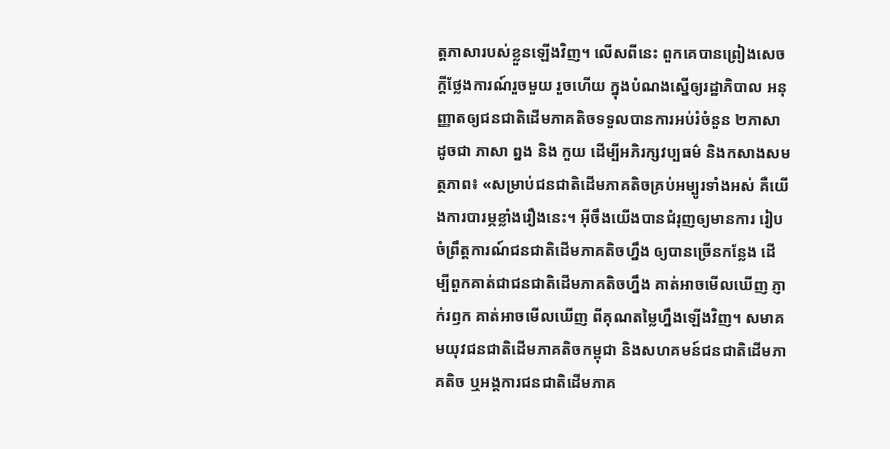ត្តភាសារបស់ខ្លួនឡើងវិញ។ លើសពីនេះ ពួកគេបានព្រៀងសេចក្តីថ្លែងការណ៍រួចមួយ រួចហើយ ក្នុងបំណងស្នើឲ្យរដ្ឋាភិបាល អនុញ្ញាតឲ្យជនជាតិដើមភាគតិចទទួលបានការអប់រំចំនួន ២ភាសាដូចជា ភាសា ព្នង និង កួយ ដើម្បីអភិរក្សវប្បធម៌ និងកសាងសមត្ថភាព៖ «សម្រាប់ជនជាតិដើមភាគតិចគ្រប់អម្បូរទាំងអស់ គឺយើងការបារម្ភខ្លាំងរឿងនេះ។ អ៊ីចឹងយើងបានជំរុញឲ្យមានការ រៀបចំព្រឹត្តការណ៍ជនជាតិដើមភាគតិចហ្នឹង ឲ្យបានច្រើនកន្លែង ដើម្បីពួកគាត់ជាជនជាតិដើមភាគតិចហ្នឹង គាត់អាចមើលឃើញ ភ្ញាក់រឭក គាត់អាចមើលឃើញ ពីគុណតម្លៃហ្នឹងឡើងវិញ។ សមាគមយុវជនជាតិដើមភាគតិចកម្ពុជា និងសហគមន៍ជនជាតិដើមភាគតិច ឬអង្គការជនជាតិដើមភាគ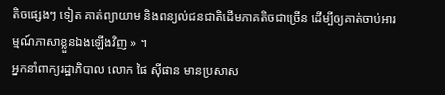តិចផ្សេងៗ ទៀត គាត់ព្យាយាម និងពន្យល់ជនជាតិដើមភាគតិចជាច្រើន ដើម្បីឲ្យគាត់ចាប់អារម្មណ៍ភាសាខ្លួនឯងឡើងវិញ » ។
អ្នកនាំពាក្យរដ្ឋាភិបាល លោក ផៃ ស៊ីផាន មានប្រសាស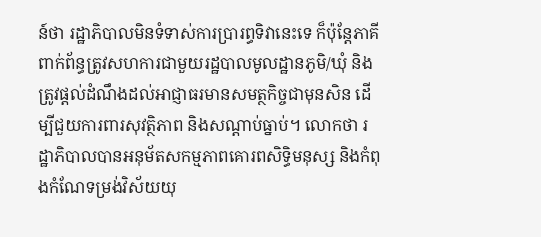ន៍ថា រដ្ឋាភិបាលមិនទំទាស់ការប្រារព្ធទិវានេះទេ ក៏ប៉ុន្តែភាគីពាក់ព័ន្ធត្រូវសហការជាមួយរដ្ឋបាលមូលដ្ឋានភូមិ/ឃុំ និងត្រូវផ្តល់ដំណឹងដល់អាជ្ញាធរមានសមត្ថកិច្ចជាមុនសិន ដើម្បីជួយការពារសុវត្ថិភាព និងសណ្តាប់ធ្នាប់។ លោកថា រដ្ឋាភិបាលបានអនុម័តសកម្មភាពគោរពសិទ្ធិមនុស្ស និងកំពុងកំណែទម្រង់វិស័យយុ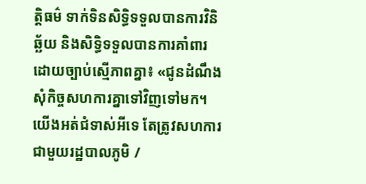ត្តិធម៌ ទាក់ទិនសិទ្ធិទទួលបានការវិនិឆ្ឆ័យ និងសិទ្ធិទទួលបានការគាំពារដោយច្បាប់ស្មើភាពគ្នា៖ «ជូនដំណឹងសុំកិច្ចសហការគ្នាទៅវិញទៅមក។ យើងអត់ជំទាស់អីទេ តែត្រូវសហការជាមួយរដ្ឋបាលភូមិ /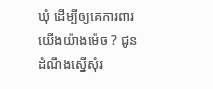ឃុំ ដើម្បីឲ្យគេការពារយើងយ៉ាងម៉េច ? ជូនដំណឹងស្នើសុំរ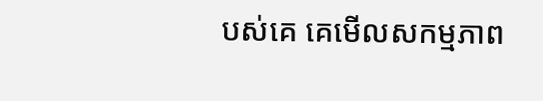បស់គេ គេមើលសកម្មភាព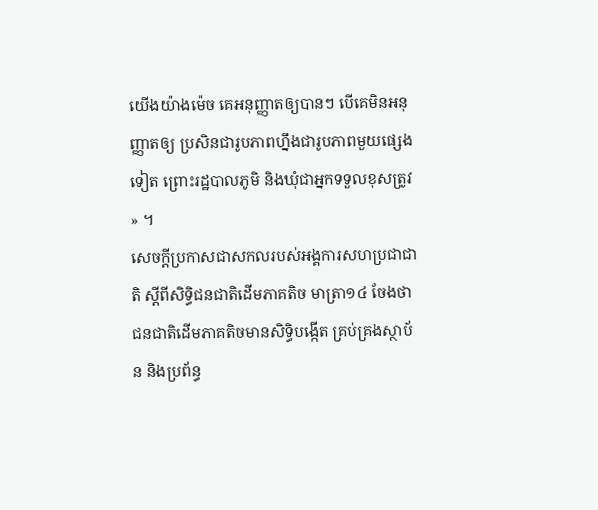យើងយ៉ាងម៉េច គេអនុញ្ញាតឲ្យបានៗ បើគេមិនអនុញ្ញាតឲ្យ ប្រសិនជារូបភាពហ្នឹងជារូបភាពមួយផ្សេងទៀត ព្រោះរដ្ឋបាលភូមិ និងឃុំជាអ្នកទទួលខុសត្រូវ » ។
សេចក្តីប្រកាសជាសកលរបស់អង្គការសហប្រជាជាតិ ស្តីពីសិទ្ធិជនជាតិដើមភាគតិច មាត្រា១៤ ចែងថា ជនជាតិដើមភាគតិចមានសិទ្ធិបង្កើត គ្រប់គ្រងស្ថាប័ន និងប្រព័ន្ធ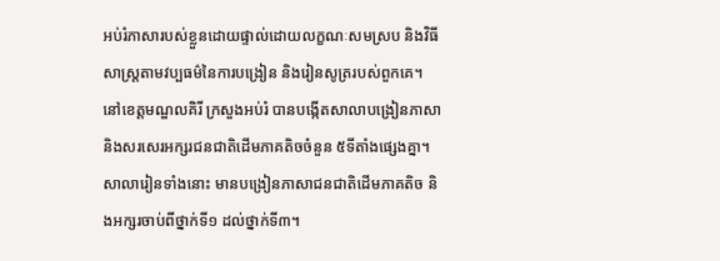អប់រំភាសារបស់ខ្លួនដោយផ្ទាល់ដោយលក្ខណៈសមស្រប និងវិធីសាស្ត្រតាមវប្បធម៌នៃការបង្រៀន និងរៀនសូត្ររបស់ពួកគេ។
នៅខេត្តមណ្ឌលគិរី ក្រសួងអប់រំ បានបង្កើតសាលាបង្រៀនភាសា និងសរសេរអក្សរជនជាតិដើមភាគតិចចំនួន ៥ទីតាំងផ្សេងគ្នា។ សាលារៀនទាំងនោះ មានបង្រៀនភាសាជនជាតិដើមភាគតិច និងអក្សរចាប់ពីថ្នាក់ទី១ ដល់ថ្នាក់ទី៣។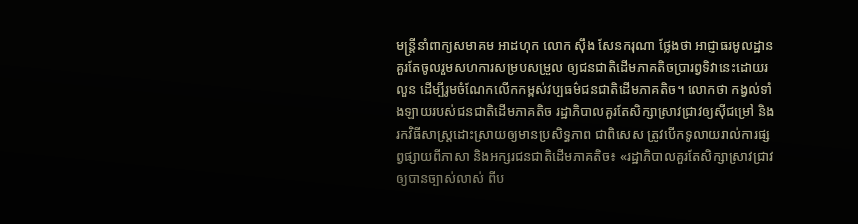មន្ត្រីនាំពាក្យសមាគម អាដហុក លោក ស៊ឹង សែនករុណា ថ្លែងថា អាជ្ញាធរមូលដ្ឋានគួរតែចូលរួមសហការសម្របសម្រួល ឲ្យជនជាតិដើមភាគតិចប្រារព្វទិវានេះដោយរលួន ដើម្បីរូមចំណែកលើកកម្ពស់វប្បធម៌ជនជាតិដើមភាគតិច។ លោកថា កង្វល់ទាំងឡាយរបស់ជនជាតិដើមភាគតិច រដ្ឋាភិបាលគួរតែសិក្សាស្រាវជ្រាវឲ្យស៊ីជម្រៅ និងរកវិធីសាស្ត្រដោះស្រាយឲ្យមានប្រសិទ្ធភាព ជាពិសេស ត្រូវបើកទូលាយរាល់ការផ្សព្វផ្សាយពីភាសា និងអក្សរជនជាតិដើមភាគតិច៖ «រដ្ឋាភិបាលគួរតែសិក្សាស្រាវជ្រាវឲ្យបានច្បាស់លាស់ ពីប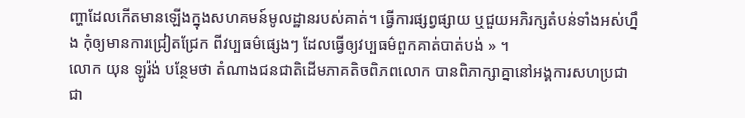ញ្ហាដែលកើតមានឡើងក្នុងសហគមន៍មូលដ្ឋានរបស់គាត់។ ធ្វើការផ្សព្វផ្សាយ ឬជួយអភិរក្សតំបន់ទាំងអស់ហ្នឹង កុំឲ្យមានការជ្រៀតជ្រែក ពីវប្បធម៌ផ្សេងៗ ដែលធ្វើឲ្យវប្បធម៌ពួកគាត់បាត់បង់ » ។
លោក យុន ឡូរ៉ង់ បន្ថែមថា តំណាងជនជាតិដើមភាគតិចពិភពលោក បានពិភាក្សាគ្នានៅអង្គការសហប្រជាជា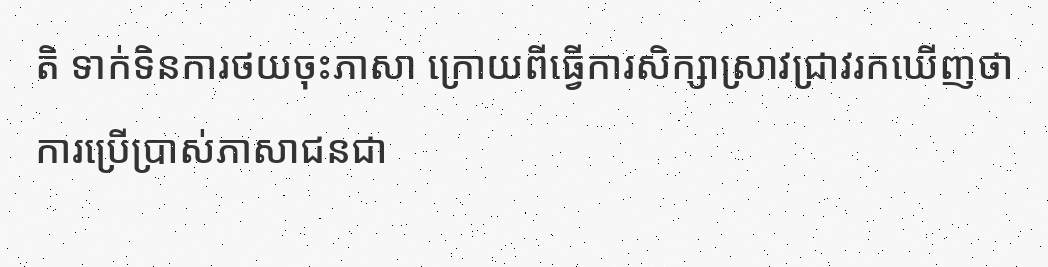តិ ទាក់ទិនការថយចុះភាសា ក្រោយពីធ្វើការសិក្សាស្រាវជ្រាវរកឃើញថា ការប្រើប្រាស់ភាសាជនជា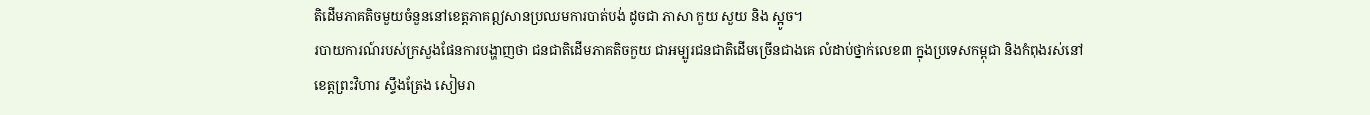តិដើមភាគតិចមួយចំនួននៅខេត្តភាគឦសានប្រឈមការបាត់បង់ ដូចជា ភាសា កួយ សួយ និង ស្អូច។
របាយការណ៍របស់ក្រសួងផែនការបង្ហាញថា ជនជាតិដើមភាគតិចកួយ ជាអម្បូរជនជាតិដើមច្រើនជាងគេ លំដាប់ថ្នាក់លេខ៣ ក្នុងប្រទេសកម្ពុជា និងកំពុងរស់នៅ ខេត្តព្រះវិហារ ស្ទឹងត្រែង សៀមរា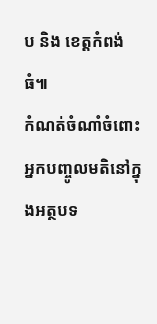ប និង ខេត្តកំពង់ធំ៕
កំណត់ចំណាំចំពោះអ្នកបញ្ចូលមតិនៅក្នុងអត្ថបទ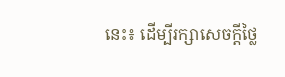នេះ៖ ដើម្បីរក្សាសេចក្ដីថ្លៃ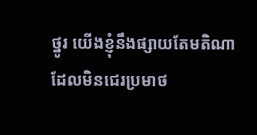ថ្នូរ យើងខ្ញុំនឹងផ្សាយតែមតិណា ដែលមិនជេរប្រមាថ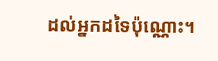ដល់អ្នកដទៃប៉ុណ្ណោះ។